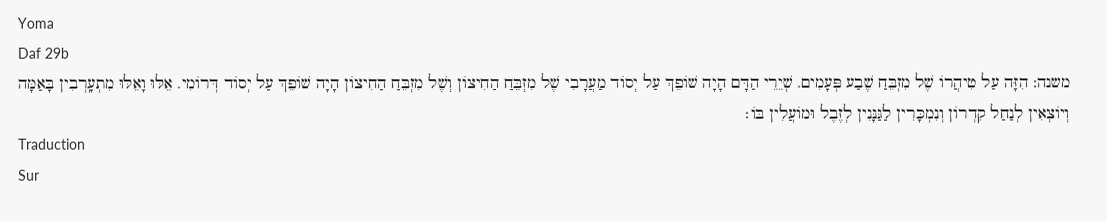Yoma
Daf 29b
משנה: הִזָּה עַל טִיהֲרוֹ שֶׁל מִזְבֵּחַ שֶׁבַע פְּעָמִים. שְׁיֵרֵי הַדָּם הָיָה שׁוֹפֵךְ עַל יְסוֹד מַעֲרָבִי שֶׁל מִזְבֵּחַ הַחִיצוֹן וְשֶׁל מִזְבֵּחַ הַחִיצוֹן הָיָה שׁוֹפֵךְ עַל יְסוֹד דְּרוֹמִי. אֵלּוּ וָאֵלּוּ מִתְעָֽרְבִין בָּאַמָּה וְיוֹצְאִין לְנַחַל קִדְרוֹן וְנִמְכָּרִין לַגַּנָּנִין לְזֶבֶל וּמוֹעֲלִין בּוֹ׃
Traduction
Sur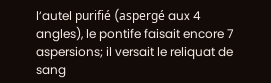l’autel purifié (aspergé aux 4 angles), le pontife faisait encore 7 aspersions; il versait le reliquat de sang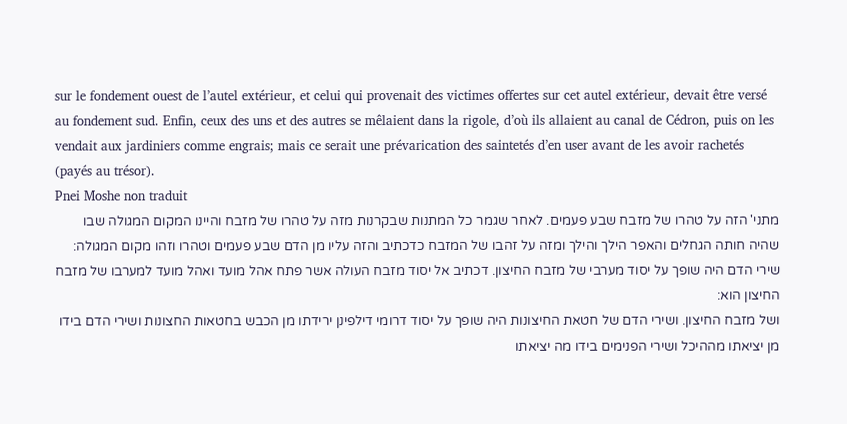sur le fondement ouest de l’autel extérieur, et celui qui provenait des victimes offertes sur cet autel extérieur, devait être versé au fondement sud. Enfin, ceux des uns et des autres se mêlaient dans la rigole, d’où ils allaient au canal de Cédron, puis on les vendait aux jardiniers comme engrais; mais ce serait une prévarication des saintetés d’en user avant de les avoir rachetés (payés au trésor).
Pnei Moshe non traduit
מתני' הזה על טהרו של מזבח שבע פעמים. לאחר שגמר כל המתנות שבקרנות מזה על טהרו של מזבח והיינו המקום המגולה שבו שהיה חותה הגחלים והאפר הילך והילך ומזה על זהבו של המזבח כדכתיב והזה עליו מן הדם שבע פעמים וטהרו וזהו מקום המגולה:
שירי הדם היה שופך על יסוד מערבי של מזבח החיצון. דכתיב אל יסוד מזבח העולה אשר פתח אהל מועד ואהל מועד למערבו של מזבח החיצון הוא:
ושל מזבח החיצון. ושירי הדם של חטאת החיצונות היה שופך על יסוד דרומי דילפינן ירידתו מן הכבש בחטאות החצונות ושירי הדם בידו מן יציאתו מההיכל ושירי הפנימים בידו מה יציאתו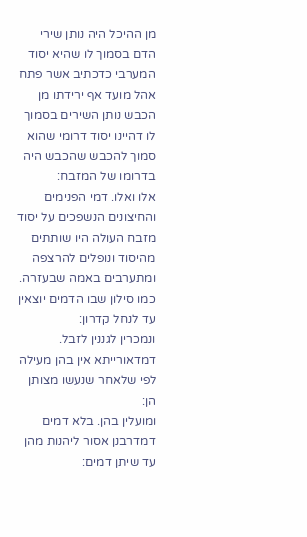מן ההיכל היה נותן שירי הדם בסמוך לו שהיא יסוד המערבי כדכתיב אשר פתח אהל מועד אף ירידתו מן הכבש נותן השירים בסמוך לו דהיינו יסוד דרומי שהוא סמוך להכבש שהכבש היה בדרומו של המזבח:
אלו ואלו. דמי הפנימים והחיצונים הנשפכים על יסוד מזבח העולה היו שותתים מהיסוד ונופלים להרצפה ומתערבים באמה שבעזרה. כמו סילון שבו הדמים יוצאין עד לנחל קדרון:
ונמכרין לגננין לזבל. דמדאורייתא אין בהן מעילה לפי שלאחר שנעשו מצותן הן:
ומועלין בהן. בלא דמים דמדרבנן אסור ליהנות מהן עד שיתן דמים: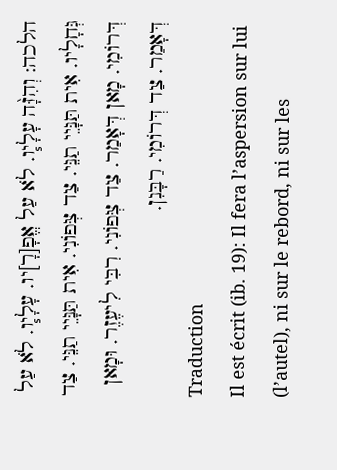הלכה: וְהִזָּ֨ה עָלָי֧ו. לֹא עַל אֱפָ[רָ]יו. עָלָי֧ו. לֹא עַל גְּחָלָיו. אִית תַּנָּיֵי תַנֵּי. צַד צְּפוֹנִי. אִית תַּנָּיֵי תַנֵּי. צַד דְּרוֹמִי. מָאן דְּאָמַר. צַד צְּפוֹנִי. רִבִּי לִיעֶזֶר. וּמָאן דְּאָמַר. צַד דְּרוֹמִי. רַבָּנִן.
Traduction
Il est écrit (ib. 19): Il fera l’aspersion sur lui (l’autel), ni sur le rebord, ni sur les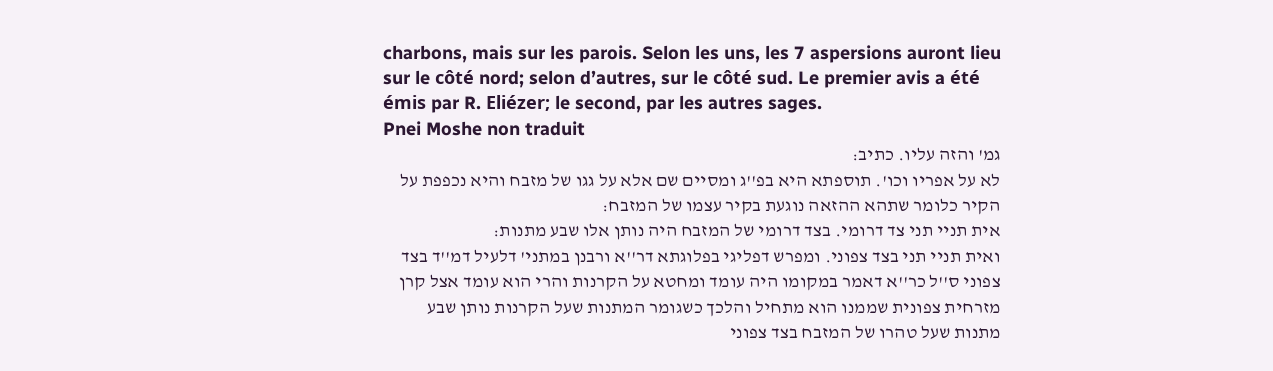charbons, mais sur les parois. Selon les uns, les 7 aspersions auront lieu sur le côté nord; selon d’autres, sur le côté sud. Le premier avis a été émis par R. Eliézer; le second, par les autres sages.
Pnei Moshe non traduit
גמ' והזה עליו. כתיב:
לא על אפריו וכו'. תוספתא היא בפ''ג ומסיים שם אלא על גגו של מזבח והיא נכפפת על הקיר כלומר שתהא ההזאה נוגעת בקיר עצמו של המזבח:
אית תניי תני צד דרומי. בצד דרומי של המזבח היה נותן אלו שבע מתנות:
ואית תניי תני בצד צפוני. ומפרש דפליגי בפלוגתא דר''א ורבנן במתני' דלעיל דמ''ד בצד צפוני ס''ל כר''א דאמר במקומו היה עומד ומחטא על הקרנות והרי הוא עומד אצל קרן מזרחית צפונית שממנו הוא מתחיל והלכך כשגומר המתנות שעל הקרנות נותן שבע מתנות שעל טהרו של המזבח בצד צפוני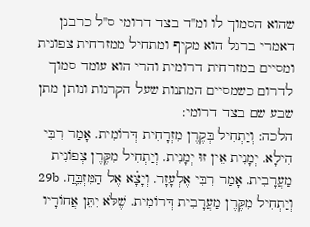שהוא הסמוך לו ומ''ד בצד דרומי ס''ל כרבנן דאמרי ברגל הוא מקיף ומתחיל ממזרחית צפונית ומסיים במזרחית דרומית והרי הוא עומד סמוך לדרום כשמסיים המתנות שעל הקרנות ונותן מתן שבע שם בצד דרומי:
הלכה: וְיַתְחִיל בְּקֶרֶן מִזְרָחִית דְּרוֹמִית. אָמַר רִבִּי הִילָא. יְמָנִית אֵין זוּ יְמָנִית. וְיַתְחִיל מִקֶּרֶן צְפוֹנִית מַעֲרָבִית. אָמַר רִבִּי אֶלְעָזָר. וְיָצָ֗א אֶל הַמִּזְבֵּ֛חַ. 29b וְיַתְחִיל מִקֶּרֶן מַעֲרָבִית דְּרוֹמִית. שֶׁלֹּא יִתֵּן אֲחוֹרָיו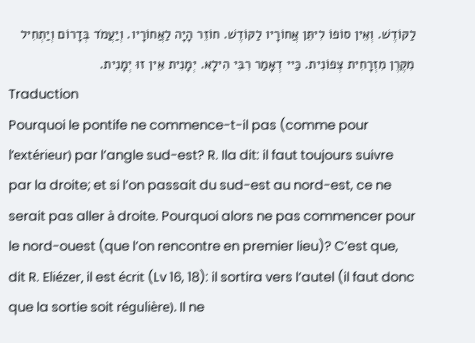לַקּוֹדֶשׁ. וְאֵין סוֹפוֹ לִיתֵּן אֲחוֹרָיו לַקּוֹדֶשׁ. חוֹזֵר הָיָה לַאֲחוֹרָיו. וְיַעֲמֹד בְּדָרוֹם וְיַתְחִיל מִקֶּרֶן מִזְרָחִית צְפוֹנִית. כַּיי דְאָמַר רִבִּי הִילָא. יְמָנִית אֵין זוּ יְמָנִית.
Traduction
Pourquoi le pontife ne commence-t-il pas (comme pour l’extérieur) par l’angle sud-est? R. Ila dit: il faut toujours suivre par la droite; et si l’on passait du sud-est au nord-est, ce ne serait pas aller à droite. Pourquoi alors ne pas commencer pour le nord-ouest (que l’on rencontre en premier lieu)? C’est que, dit R. Eliézer, il est écrit (Lv 16, 18): il sortira vers l’autel (il faut donc que la sortie soit régulière). Il ne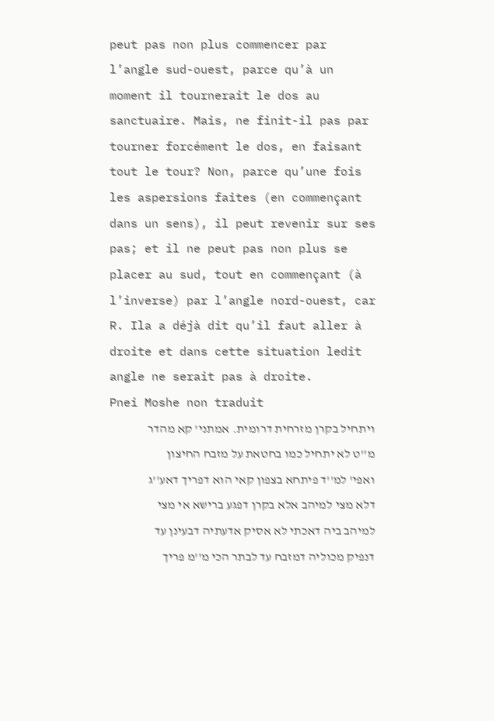peut pas non plus commencer par l’angle sud-ouest, parce qu’à un moment il tournerait le dos au sanctuaire. Mais, ne finit-il pas par tourner forcément le dos, en faisant tout le tour? Non, parce qu’une fois les aspersions faites (en commençant dans un sens), il peut revenir sur ses pas; et il ne peut pas non plus se placer au sud, tout en commençant (à l’inverse) par l’angle nord-ouest, car R. Ila a déjà dit qu’il faut aller à droite et dans cette situation ledit angle ne serait pas à droite.
Pnei Moshe non traduit
ויתחיל בקרן מזרחית דרומית. אמתני' קא מהדר מ''ט לא יתחיל כמו בחטאת על מזבח החיצון ואפי' למ''ד פיתחא בצפון קאי הוא דפריך דאע''ג דלא מצי למיהב אלא בקרן דפגע ברישא אי מצי למיהב ביה דאכתי לא אסיק אדעתיה דבעינן עד דנפיק מכוליה דמזבח עד לבתר הכי מ''מ פריך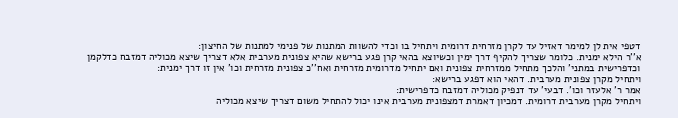דטפי אית לן למימר דאזיל עד לקרן מזרחית דרומית ויתחיל בו וכדי להשוות המתנות של פנימי למתנות של החיצון:
א''ר הילא ימנית. כלומר שצריך להקיף דרך ימין וכשיוצא בהאי קרן פגע ברישא שהיא צפונית מערבית אלא דצריך שיצא מכוליה דמזבח כדלקמן וכדפרישית במתני' והלכך מתחיל ממזרחית צפונית ואם יתחיל מדרומית מזרחית ואח''כ צפונית מזרחית וכו' אין זו דרך ימנית:
ויתחיל מקרן צפונית מערבית. דהאי הוא דפגע ברישא:
אמר ר' אלעזר וכו'. דבעי' עד דנפיק מכוליה דמזבח כדפרישית:
ויתחיל מקרן מערבית דרומית. דמכיון דאמרת דמצפונית מערבית אינו יכול להתחיל משום דצריך שיצא מכוליה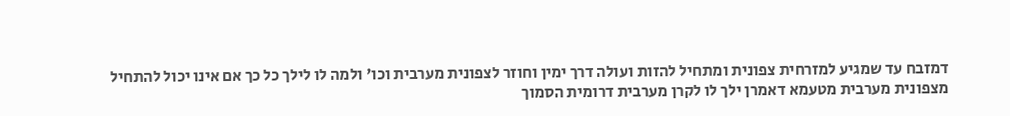דמזבח עד שמגיע למזרחית צפונית ומתחיל להזות ועולה דרך ימין וחוזר לצפונית מערבית וכו' ולמה לו לילך כל כך אם אינו יכול להתחיל מצפונית מערבית מטעמא דאמרן ילך לו לקרן מערבית דרומית הסמוך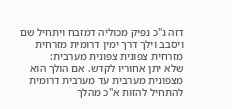דזה ג''כ נפיק מכוליה דמזבח ויתחיל שם ויסבב וילך דרך ימין דרומית מזרחית מזרחית צפונית צפונית מערבית:
שלא יתן אחוריו לקדש. אם הולך הוא מצפונית מערבית עד מערבית דרומית להתחיל להזות א''כ מהלך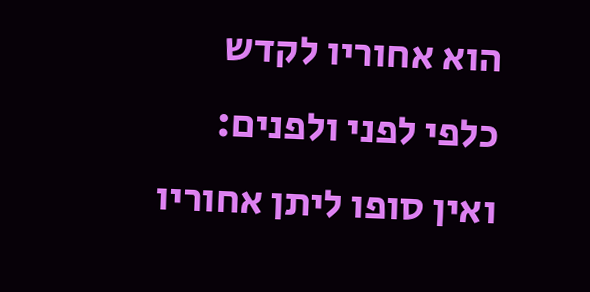הוא אחוריו לקדש כלפי לפני ולפנים:
ואין סופו ליתן אחוריו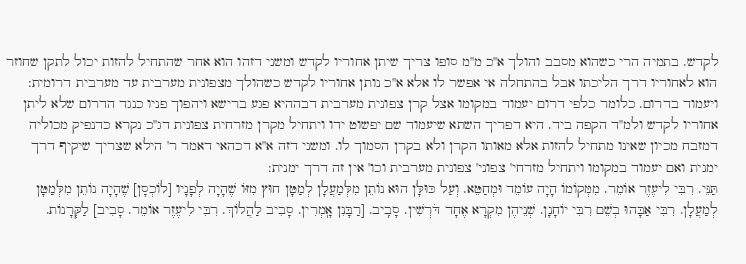לקדש. בתמיה הרי כשהוא מסבב והולך א''כ מ''מ סופו צריך שיתן אחוריו לקדש ומשני דזהו הוא אחר שהתחיל להזות יכול לתקן שחוזר הוא לאחוריו דרך הליכתו אבל בהתחלה אי אפשר לו אלא א''כ נותן אחוריו לקדש כשהולך מצפונית מערבית עד מערבית דרומית:
ויעמוד בדרום. כלומר כלפי דרום יעמוד במקומו אצל קרן צפונית מערבית דבההיא פגע ברישא ויהפוך פניו כנגד הדרום שלא ליתן אחוריו לקדש ולמ''ד הקפה ביד. היא דפריך השתא שיעמוד שם יפשוט ידו ויתחיל מקרן מזרחית צפונית דג''כ נקרא כדנפיק מכוליה דמזבח מכיון שאינו מתחיל להזות אלא מאותו הקרן ולא בקרן הסמוך לו. ומשני דזה א''א דכהאי דאמר ר' הילא שצריך שיקיף דרך ימנית ואם יעמוד במקומו ויתחיל מזרחי' צפוני' צפונית מערבית וכו' אין זה דרך ימנית:
תַּנֵּי. רִבִּי לִיעֶזֶר אוֹמֵר. מִמְּקוֹמוֹ הָיָה עוֹמֵד וּמְחַטֵּא. וְעַל כּוּלָּן הוּא נוֹתֵן מִלְּמַעֲלָן לְמַטָּן חוּץ מִזּוֹ שֶׁהָיָה לְפָנָיו [לוֹכְסָן] שֶׁהָיָה נוֹתֵן מִלְּמַטָּן לְמַעֲלָן. רִבִּי אַבָּהוּ בְשֵׁם רִבִּי יוֹחָנָן. שְׁנֵיהֶן מִקְרָא אֶחָד דֹּרְשִׁין. סָבִֽיב. [רַבָּנִן אָֽמְרִין. סָבִיב לַהֲלוֹךְ. רִבִּי לִיעֶזֶר אוֹמֵר. סָבִיב] לַקְּרָנוֹת.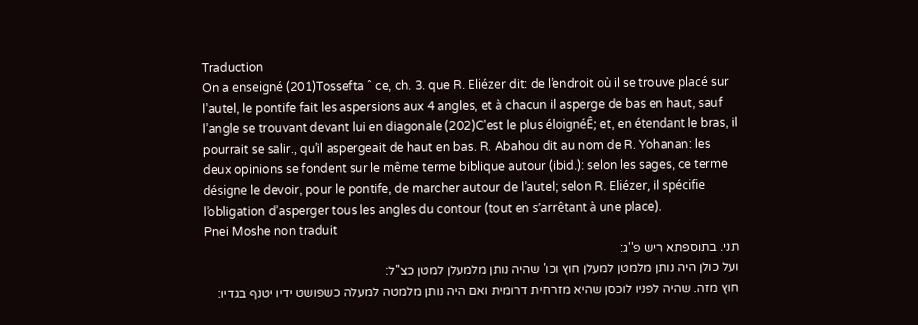Traduction
On a enseigné (201)Tossefta ˆ ce, ch. 3. que R. Eliézer dit: de l’endroit où il se trouve placé sur l’autel, le pontife fait les aspersions aux 4 angles, et à chacun il asperge de bas en haut, sauf l’angle se trouvant devant lui en diagonale (202)C'est le plus éloignéÊ; et, en étendant le bras, il pourrait se salir., qu’il aspergeait de haut en bas. R. Abahou dit au nom de R. Yohanan: les deux opinions se fondent sur le même terme biblique autour (ibid.): selon les sages, ce terme désigne le devoir, pour le pontife, de marcher autour de l’autel; selon R. Eliézer, il spécifie l’obligation d’asperger tous les angles du contour (tout en s’arrêtant à une place).
Pnei Moshe non traduit
תני. בתוספתא ריש פ''ג:
ועל כולן היה נותן מלמטן למעלן חוץ וכו' שהיה נותן מלמעלן למטן כצ''ל:
חוץ מזה. שהיה לפניו לוכסן שהיא מזרחית דרומית ואם היה נותן מלמטה למעלה כשפושט ידיו יטנף בגדיו: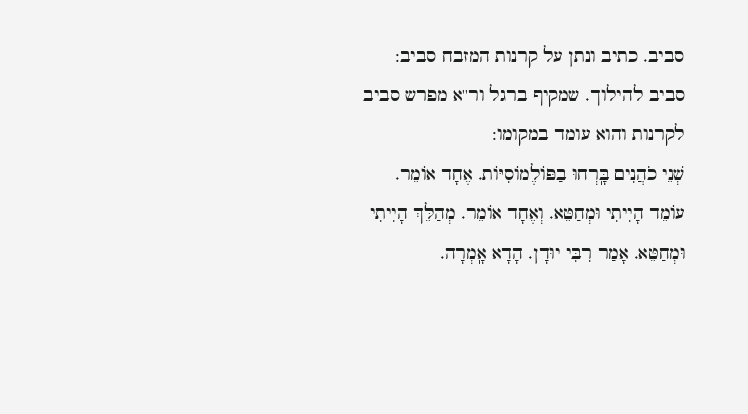סביב. כתיב ונתן על קרנות המזבח סביב:
סביב להילוך. שמקיף ברגל ור''א מפרש סביב לקרנות והוא עומד במקומו:
שְׁנֵי כֹהֲנִים בָּֽרְחוּ בַפּוֹלֶמוֹסִיּוֹת. אֶחָד אוֹמֵר. עוֹמֵד הָיִיתִי וּמְחַטֵּא. וְאֶחָד אוֹמֵר. מְהַלֵּךְ הָיִיתִי וּמְחַטֵּא. אָמַר רִבִּי יוּדָן. הָדָא אָֽמְרָה.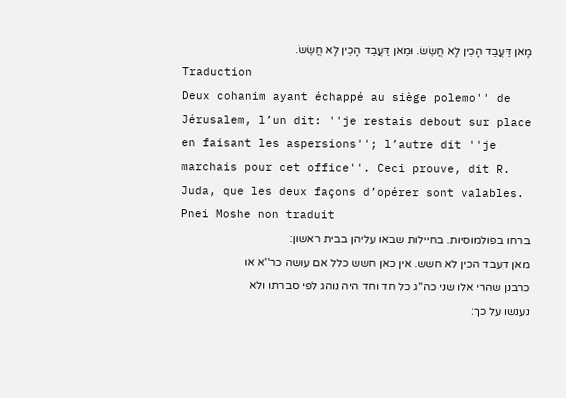מָאן דַּעֲבַד הָכֵין לָא חֲשַׂשׂ. וּמַאן דַּעֲבַד הָכֵין לָא חֲשַׂשׂ.
Traduction
Deux cohanim ayant échappé au siège polemo'' de Jérusalem, l’un dit: ''je restais debout sur place en faisant les aspersions''; l’autre dit ''je marchais pour cet office''. Ceci prouve, dit R. Juda, que les deux façons d’opérer sont valables.
Pnei Moshe non traduit
ברחו בפולמוסיות. בחיילות שבאו עליהן בבית ראשון:
מאן דעבד הכין לא חשש. אין כאן חשש כלל אם עושה כר''א או כרבנן שהרי אלו שני כה''ג כל חד וחד היה נוהג לפי סברתו ולא נענשו על כך: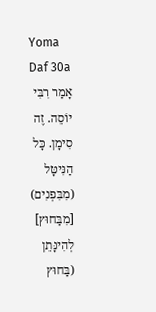Yoma
Daf 30a
אָמַר רִבִּי יוֹסֵה. זֶה סִימָן. כָּל הַנִּיטָּל (מִבִּפְנִים) [מִבַּחוּץ] לְהִינָּתֵן (בַּחוּץ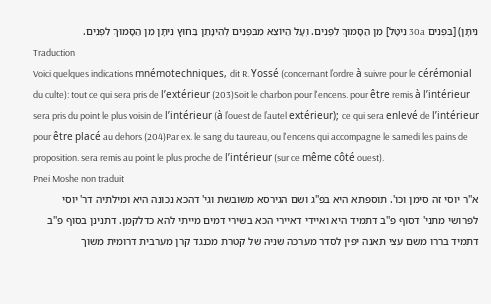נִיתָּן) [בִּפְנִים 30a נִיטָּל] מִן הַסָּמוּךְ לִפְנִים. וְעָל הַיּוֹצֵא מִבִּפְנִים לְהִינָּתֵן בַּחוּץ נִיתָּן מִן הַסָּמוּךְ לִפְנִים.
Traduction
Voici quelques indications mnémotechniques, dit R. Yossé (concernant l’ordre à suivre pour le cérémonial du culte): tout ce qui sera pris de l’extérieur (203)Soit le charbon pour l'encens. pour être remis à l’intérieur sera pris du point le plus voisin de l’intérieur (à l’ouest de l’autel extérieur); ce qui sera enlevé de l’intérieur pour être placé au dehors (204)Par ex. le sang du taureau, ou l'encens qui accompagne le samedi les pains de proposition. sera remis au point le plus proche de l’intérieur (sur ce même côté ouest).
Pnei Moshe non traduit
א''ר יוסי זה סימן וכו'. תוספתא היא בפ''ג ושם הגירסא משובשת וגי' דהכא נכונה היא ומילתיה דר' יוסי לפרושי מתני' דסוף פ''ב דתמיד היא ואיידי דאיירי הכא בשירי דמים מייתי להא כדלקמן. דתנינן בסוף פ''ב דתמיד בררו משם עצי תאנה יפין לסדר מערכה שניה של קטרת מכנגד קרן מערבית דרומית משוך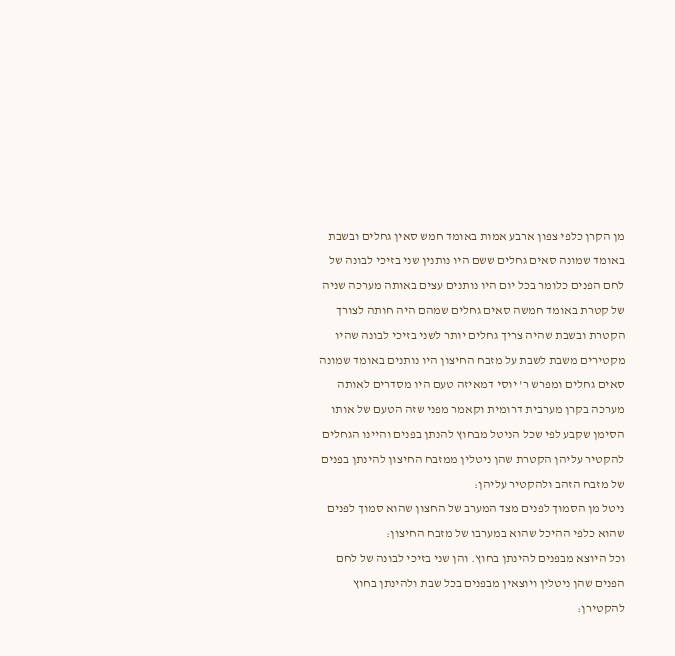מן הקרן כלפי צפון ארבע אמות באומד חמש סאין גחלים ובשבת באומד שמונה סאים גחלים ששם היו נותנין שני בזיכי לבונה של לחם הפנים כלומר בכל יום היו נותנים עצים באותה מערכה שניה של קטרת באומד חמשה סאים גחלים שמהם היה חותה לצורך הקטרת ובשבת שהיה צריך גחלים יותר לשני בזיכי לבונה שהיו מקטירים משבת לשבת על מזבח החיצון היו נותנים באומד שמונה סאים גחלים ומפרש ר' יוסי דמאיזה טעם היו מסדרים לאותה מערכה בקרן מערבית דרומית וקאמר מפני שזה הטעם של אותו הסימן שקבע לפי שכל הניטל מבחוץ להנתן בפנים והיינו הגחלים להקטיר עליהן הקטרת שהן ניטלין ממזבח החיצון להינתן בפנים של מזבח הזהב ולהקטיר עליהן:
ניטל מן הסמוך לפנים מצד המערב של החצון שהוא סמוך לפנים שהוא כלפי ההיכל שהוא במערבו של מזבח החיצון:
וכל היוצא מבפנים להינתן בחוץ. והן שני בזיכי לבונה של לחם הפנים שהן ניטלין ויוצאין מבפנים בכל שבת ולהינתן בחוץ להקטירן: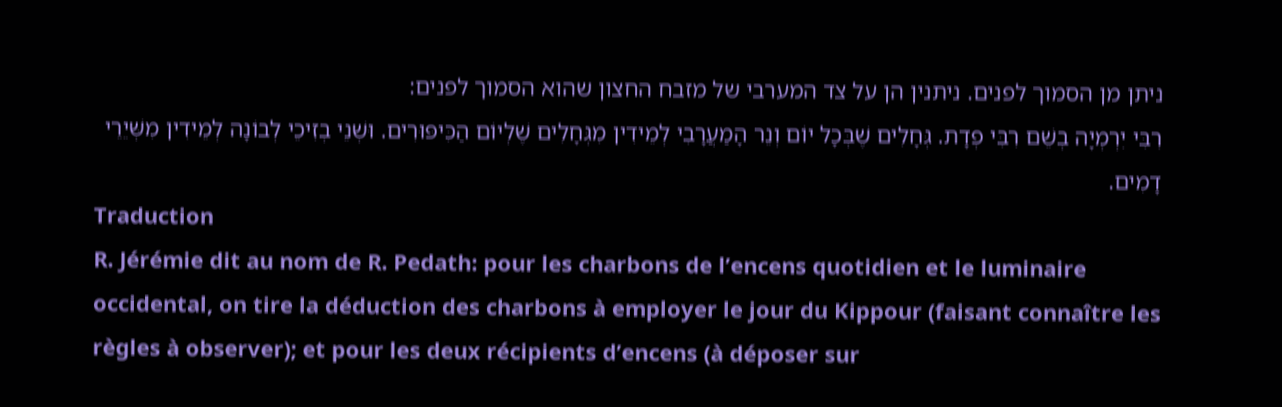ניתן מן הסמוך לפנים. ניתנין הן על צד המערבי של מזבח החצון שהוא הסמוך לפנים:
רִבִּי יִרְמְיָה בְשֵׁם רִבִּי פְדָת. גְּחָלִים שֶׁבְּכָל יוֹם וְנֵר הָמַעֲרָבִי לְמֵידִין מִגְּחָלִים שֶׁלְיוֹם הַכִּיפּוּרִים. וּשְׁנֵי בְזִיכֵי לְבוֹנָה לְמֵידִין מִשְּׁיֵרֵי דָמִים.
Traduction
R. Jérémie dit au nom de R. Pedath: pour les charbons de l’encens quotidien et le luminaire occidental, on tire la déduction des charbons à employer le jour du Kippour (faisant connaître les règles à observer); et pour les deux récipients d’encens (à déposer sur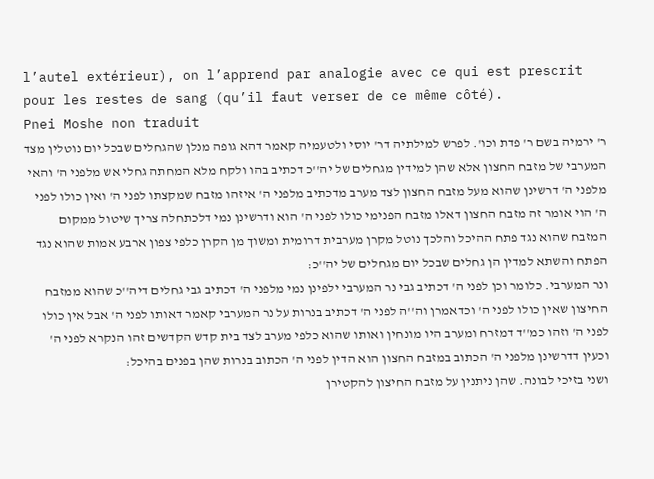l’autel extérieur), on l’apprend par analogie avec ce qui est prescrit pour les restes de sang (qu’il faut verser de ce même côté).
Pnei Moshe non traduit
ר' ירמיה בשם ר' פדת וכו'. לפרש למילתיה דר' יוסי ולטעמיה קאמר דהא גופה מנלן שהגחלים שבכל יום נוטלין מצד המערבי של מזבח החצון אלא שהן למידין מגחלים של יה''כ דכתיב בהו ולקח מלא המחתה גחלי אש מלפני ה' והאי מלפני ה' דרשינן שהוא מעל מזבח החצון לצד מערב מדכתיב מלפני ה' איזהו מזבח שמקצתו לפני ה' ואין כולו לפני ה' הוי אומר זה מזבח החצון דאלו מזבח הפנימי כולו לפני ה' הוא ודרשינן נמי דלכתחלה צריך שיטול ממקום המזבח שהוא נגד פתח ההיכל והלכך נוטל מקרן מערבית דרומית ומשוך מן הקרן כלפי צפון ארבע אמות שהוא נגד הפתח והשתא למדין הן גחלים שבכל יום מגחלים של יה''כ:
ונר המערבי. כלומר וכן לפני ה' דכתיב גבי נר המערבי ילפינן נמי מלפני ה' דכתיב גבי גחלים דיה''כ שהוא ממזבח החיצון שאין כולו לפני ה' וכדאמרן וה''ה לפני ה' דכתיב בנרות על נר המערבי קאמר דאותו לפני ה' אבל אין כולו לפני ה' וזהו כמ''ד דמזרח ומערב היו מונחין ואותו שהוא כלפי מערב לצד בית קדש הקדשים זהו הנקרא לפני ה' וכעין דדרשינן מלפני ה' הכתוב במזבח החצון הוא הדין לפני ה' הכתוב בנרות שהן בפנים בהיכל:
ושני בזיכי לבונה. שהן ניתנין על מזבח החיצון להקטירן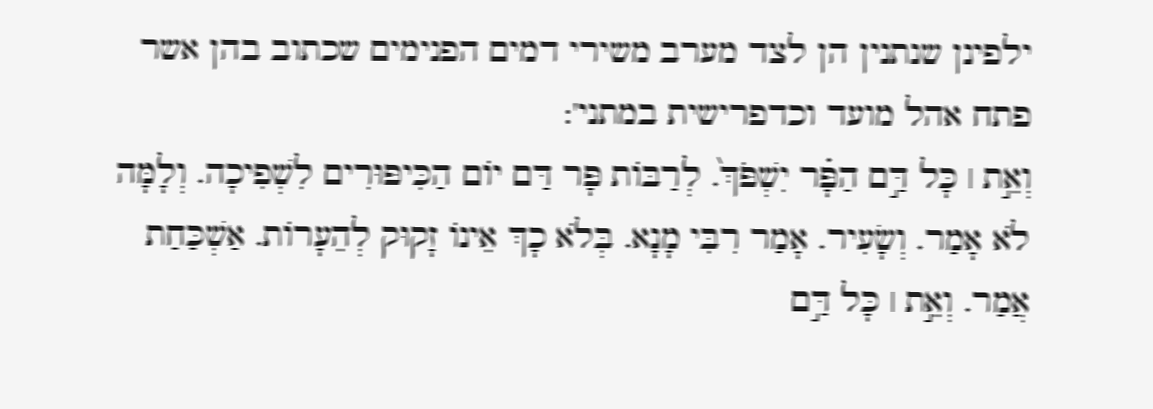ילפינן שנתנין הן לצד מערב משירי דמים הפנימים שכתוב בהן אשר פתח אהל מועד וכדפרישית במתני':
וְאֵ֣ת ׀ כָּל דַּ֣ם הַפָּ֗ר יִשְׁפֹּךְ֙. לְרַבּוֹת פָּר דַּם יוֹם הַכִּיפּוּרִים לִשְׁפִיכָה. וְלָמָּה לֹא אָמַר. וְשָׂעִיר. אָמַר רִבִּי מָנָא. בְּלֹא כָךְ אֵינוֹ זָקוּק לְהֵעָרוֹת. אַשְׁכַּחַת אֲמַר. וְאֵ֣ת ׀ כָּל דַּ֣ם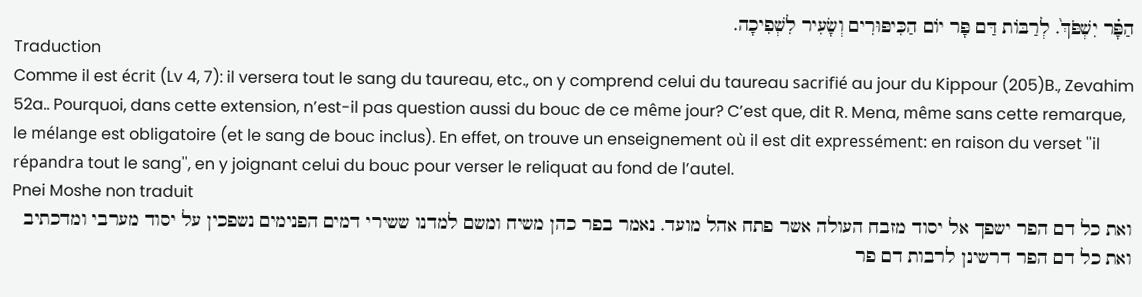הַפָּ֗ר יִשְׁפֹּךְ֙. לְרַבּוֹת דַּם פָּר יוֹם הַכִּיפּוּרִים וְשָׂעִיר לִשְׁפִיכָה.
Traduction
Comme il est écrit (Lv 4, 7): il versera tout le sang du taureau, etc., on y comprend celui du taureau sacrifié au jour du Kippour (205)B., Zevahim 52a.. Pourquoi, dans cette extension, n’est-il pas question aussi du bouc de ce même jour? C’est que, dit R. Mena, même sans cette remarque, le mélange est obligatoire (et le sang de bouc inclus). En effet, on trouve un enseignement où il est dit expressément: en raison du verset ''il répandra tout le sang'', en y joignant celui du bouc pour verser le reliquat au fond de l’autel.
Pnei Moshe non traduit
ואת כל דם הפר ישפך אל יסוד מזבח העולה אשר פתח אהל מועד. נאמר בפר כהן משיח ומשם למדנו ששירי דמים הפנימים נשפכין על יסוד מערבי ומדכתיב ואת כל דם הפר דרשינן לרבות דם פר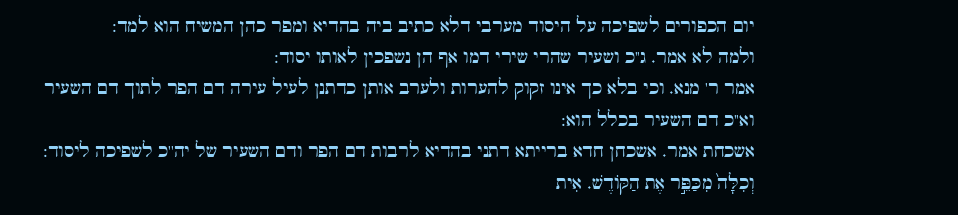יום הכפורים לשפיכה על היסוד מערבי דלא כתיב ביה בהדיא ומפר כהן המשיח הוא למד:
ולמה לא אמר. ג''כ ושעיר שהרי שירי דמו אף הן נשפכין לאותו יסוד:
אמר ר' מנא. וכי בלא כך אינו זקוק להערות ולערב אותן כדתנן לעיל עירה דם הפר לתוך דם השעיר וא''כ דם השעיר בכלל הוא:
אשכחת אמר. אשכחן חדא ברייתא דתני בהדיא לרבות דם הפר ודם השעיר של יה''כ לשפיכה ליסוד:
וְכִלָּה֙ מִכַּפֵּ֣ר אֶת הַקּוֹדֶשׁ. אִית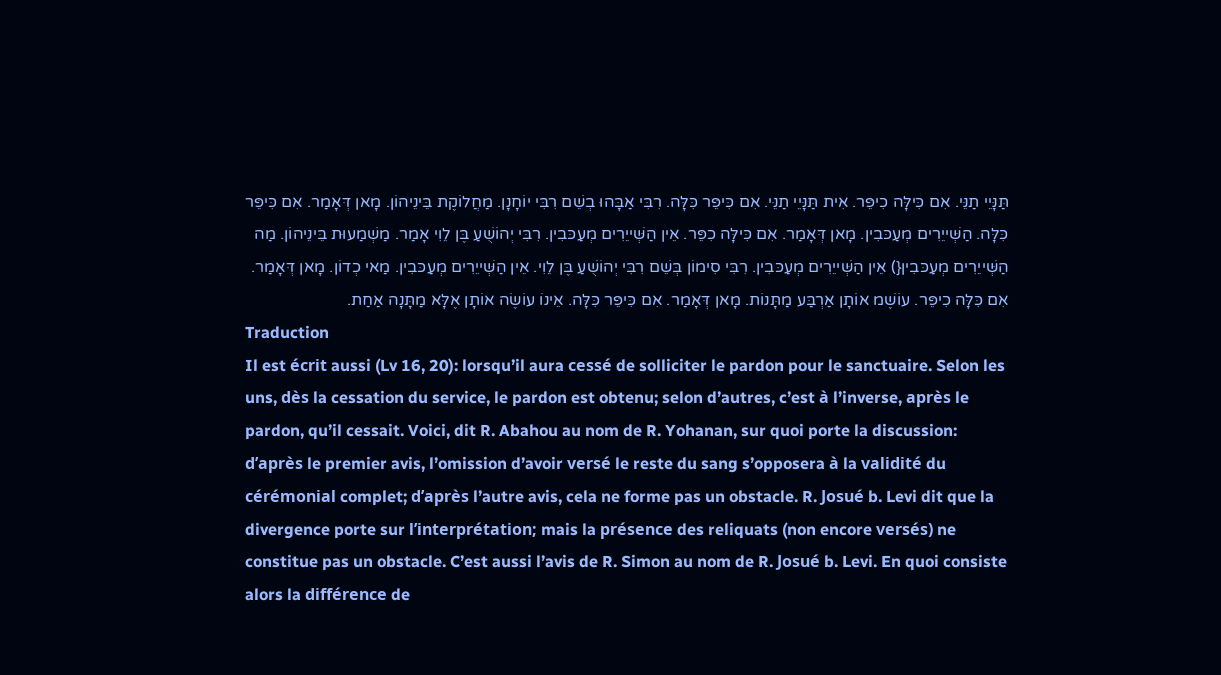תַּנָּיֵי תַנֵּי. אִם כִּילָּה כִיפֵּר. אִית תַּנָּיֵי תַנֵּי. אִם כִּיפֵּר כִּלָּה. רִבִּי אַבָּהוּ בְשֵׁם רִבִּי יוֹחָנָן. מַחֲלוֹקֶת בֵּינֵיהוֹן. מָאן דְּאָמַר. אִם כִּיפֵּר כִּלָּה. הַשְּׁייֵרִים מְעַכּבִין. מָאן דְּאָמַר. אִם כִּילָּה כִפֵּר. אֵין הַשְּׁייֵרִים מְעַכּבִין. רִבִּי יְהוֹשֻׁעַ בֶּן לֵוִי אָמַר. מַשְׁמַעוּת בֵּינֵיהוֹן. מַה הַשְּׁייֵרִים מְעַכּבִין{) אֵין הַשְּׁייֵרִים מְעַכּבִין. רִבִּי סִימוֹן בְּשֵׁם רִבִּי יְהוֹשֻׁעַ בֶּן לֵוִי. אֵין הַשְּׁייֵרִים מְעַכּבִין. מַאי כְדוֹן. מָאן דְּאָמַר. אִם כִּלָּה כִיפֵּר. עוֹשֶׁמ אוֹתָן אַרְבַּע מַתָּנוֹת. מָאן דְּאָמַר. אִם כִּיפֵּר כִּלָּה. אֵינוֹ עוֹשֶׂה אוֹתָן אֶלָּא מַתָּנָה אַחַת.
Traduction
Il est écrit aussi (Lv 16, 20): lorsqu’il aura cessé de solliciter le pardon pour le sanctuaire. Selon les uns, dès la cessation du service, le pardon est obtenu; selon d’autres, c’est à l’inverse, après le pardon, qu’il cessait. Voici, dit R. Abahou au nom de R. Yohanan, sur quoi porte la discussion: d’après le premier avis, l’omission d’avoir versé le reste du sang s’opposera à la validité du cérémonial complet; d’après l’autre avis, cela ne forme pas un obstacle. R. Josué b. Levi dit que la divergence porte sur l’interprétation; mais la présence des reliquats (non encore versés) ne constitue pas un obstacle. C’est aussi l’avis de R. Simon au nom de R. Josué b. Levi. En quoi consiste alors la différence de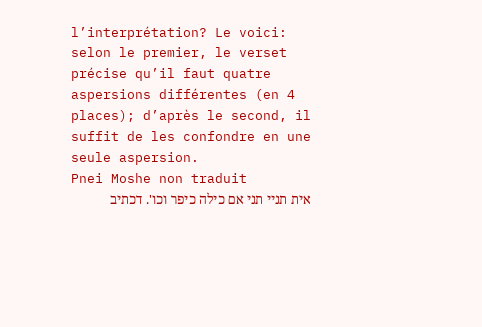l’interprétation? Le voici: selon le premier, le verset précise qu’il faut quatre aspersions différentes (en 4 places); d’après le second, il suffit de les confondre en une seule aspersion.
Pnei Moshe non traduit
אית תניי תני אם כילה כיפר וכו'. דכתיב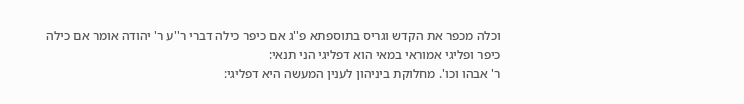וכלה מכפר את הקדש וגריס בתוספתא פ''ג אם כיפר כילה דברי ר''ע ר' יהודה אומר אם כילה כיפר ופליגי אמוראי במאי הוא דפליגי הני תנאי:
ר' אבהו וכו'. מחלוקת ביניהון לענין המעשה היא דפליגי: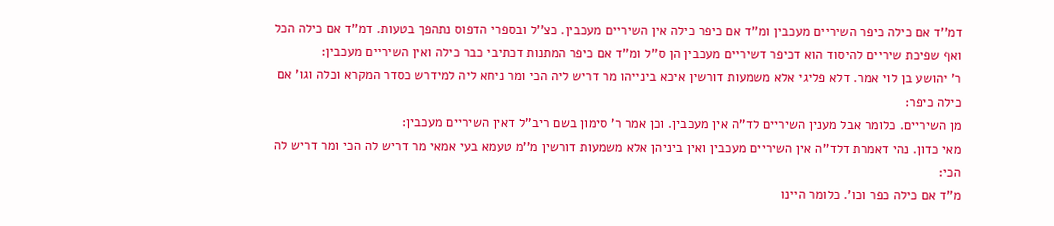דמ''ד אם כילה כיפר השיריים מעכבין ומ''ד אם כיפר כילה אין השיריים מעכבין. כצ''ל ובספרי הדפוס נתהפך בטעות. דמ''ד אם כילה הכל ואף שפיכת שיריים להיסוד הוא דכיפר דשיריים מעכבין הן ס''ל ומ''ד אם כיפר המתנות דכתיבי כבר כילה ואין השיריים מעכבין:
ר' יהושע בן לוי אמר. דלא פליגי אלא משמעות דורשין איכא בינייהו מר דריש ליה הכי ומר ניחא ליה למידרש כסדר המקרא וכלה וגו' אם כילה כיפר:
מן השיריים. כלומר אבל מענין השיריים לד''ה אין מעכבין. וכן אמר ר' סימון בשם ריב''ל דאין השיריים מעכבין:
מאי כדון. נהי דאמרת דלד''ה אין השיריים מעכבין ואין ביניהן אלא משמעות דורשין מ''מ טעמא בעי אמאי מר דריש לה הכי ומר דריש לה הכי:
מ''ד אם כילה כפר וכו'. כלומר היינו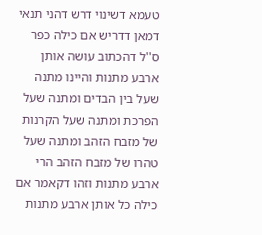טעמא דשינוי דרש דהני תנאי דמאן דדריש אם כילה כפר ס''ל דהכתוב עושה אותן ארבע מתנות והיינו מתנה שעל בין הבדים ומתנה שעל הפרכת ומתנה שעל הקרנות של מזבח הזהב ומתנה שעל טהרו של מזבח הזהב הרי ארבע מתנות וזהו דקאמר אם כילה כל אותן ארבע מתנות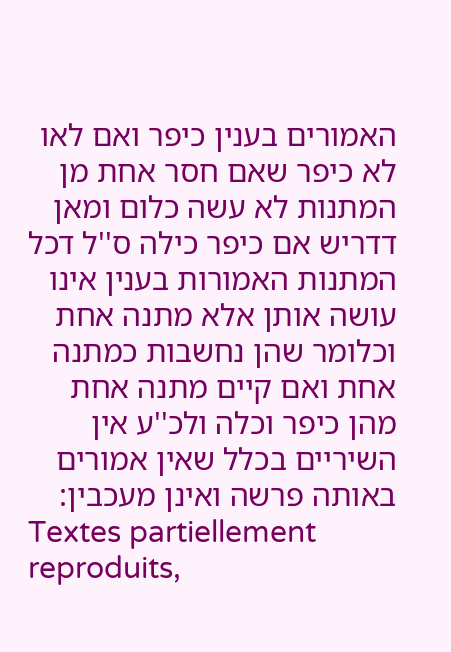האמורים בענין כיפר ואם לאו לא כיפר שאם חסר אחת מן המתנות לא עשה כלום ומאן דדריש אם כיפר כילה ס''ל דכל המתנות האמורות בענין אינו עושה אותן אלא מתנה אחת וכלומר שהן נחשבות כמתנה אחת ואם קיים מתנה אחת מהן כיפר וכלה ולכ''ע אין השיריים בכלל שאין אמורים באותה פרשה ואינן מעכבין:
Textes partiellement reproduits,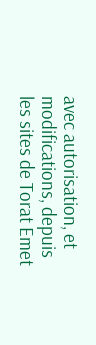avec autorisation, et modifications, depuis les sites de Torat Emet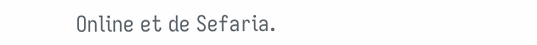Online et de Sefaria.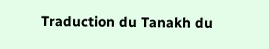Traduction du Tanakh du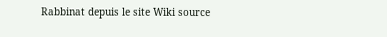Rabbinat depuis le site Wiki source